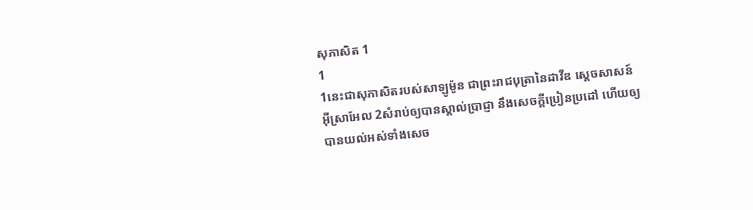សុភាសិត 1
1
1នេះជាសុភាសិតរបស់សាឡូម៉ូន ជាព្រះរាជបុត្រានៃដាវីឌ ស្តេចសាសន៍អ៊ីស្រាអែល 2សំរាប់ឲ្យបានស្គាល់ប្រាជ្ញា នឹងសេចក្ដីប្រៀនប្រដៅ ហើយឲ្យបានយល់អស់ទាំងសេច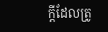ក្ដីដែលត្រូ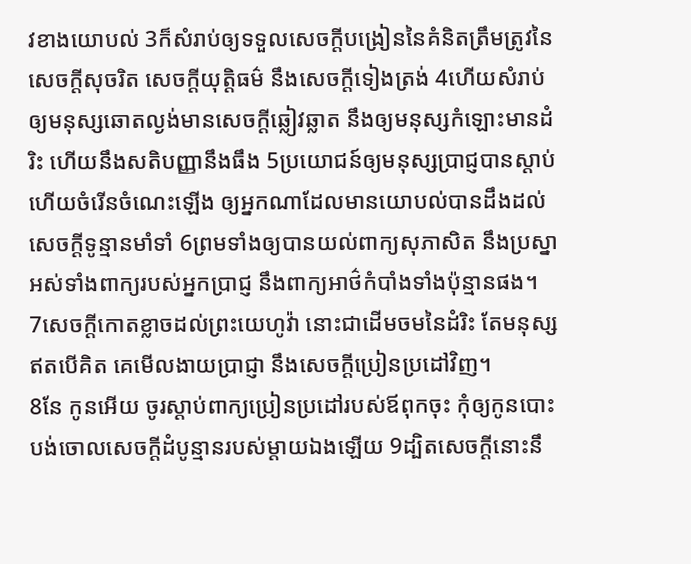វខាងយោបល់ 3ក៏សំរាប់ឲ្យទទួលសេចក្ដីបង្រៀននៃគំនិតត្រឹមត្រូវនៃសេចក្ដីសុចរិត សេចក្ដីយុត្តិធម៌ នឹងសេចក្ដីទៀងត្រង់ 4ហើយសំរាប់ឲ្យមនុស្សឆោតល្ងង់មានសេចក្ដីឆ្លៀវឆ្លាត នឹងឲ្យមនុស្សកំឡោះមានដំរិះ ហើយនឹងសតិបញ្ញានឹងធឹង 5ប្រយោជន៍ឲ្យមនុស្សប្រាជ្ញបានស្តាប់ ហើយចំរើនចំណេះឡើង ឲ្យអ្នកណាដែលមានយោបល់បានដឹងដល់សេចក្ដីទូន្មានមាំទាំ 6ព្រមទាំងឲ្យបានយល់ពាក្យសុភាសិត នឹងប្រស្នា អស់ទាំងពាក្យរបស់អ្នកប្រាជ្ញ នឹងពាក្យអាថ៌កំបាំងទាំងប៉ុន្មានផង។
7សេចក្ដីកោតខ្លាចដល់ព្រះយេហូវ៉ា នោះជាដើមចមនៃដំរិះ តែមនុស្សឥតបើគិត គេមើលងាយប្រាជ្ញា នឹងសេចក្ដីប្រៀនប្រដៅវិញ។
8នែ កូនអើយ ចូរស្តាប់ពាក្យប្រៀនប្រដៅរបស់ឪពុកចុះ កុំឲ្យកូនបោះបង់ចោលសេចក្ដីដំបូន្មានរបស់ម្តាយឯងឡើយ 9ដ្បិតសេចក្ដីនោះនឹ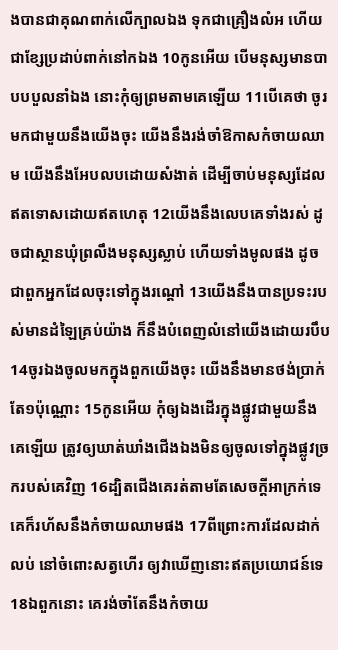ងបានជាគុណពាក់លើក្បាលឯង ទុកជាគ្រឿងលំអ ហើយជាខ្សែប្រដាប់ពាក់នៅកឯង 10កូនអើយ បើមនុស្សមានបាបបបួលនាំឯង នោះកុំឲ្យព្រមតាមគេឡើយ 11បើគេថា ចូរមកជាមួយនឹងយើងចុះ យើងនឹងរង់ចាំឱកាសកំចាយឈាម យើងនឹងអែបលបដោយសំងាត់ ដើម្បីចាប់មនុស្សដែលឥតទោសដោយឥតហេតុ 12យើងនឹងលេបគេទាំងរស់ ដូចជាស្ថានឃុំព្រលឹងមនុស្សស្លាប់ ហើយទាំងមូលផង ដូចជាពួកអ្នកដែលចុះទៅក្នុងរណ្តៅ 13យើងនឹងបានប្រទះរបស់មានដំឡៃគ្រប់យ៉ាង ក៏នឹងបំពេញលំនៅយើងដោយរបឹប 14ចូរឯងចូលមកក្នុងពួកយើងចុះ យើងនឹងមានថង់ប្រាក់តែ១ប៉ុណ្ណោះ 15កូនអើយ កុំឲ្យឯងដើរក្នុងផ្លូវជាមួយនឹងគេឡើយ ត្រូវឲ្យឃាត់ឃាំងជើងឯងមិនឲ្យចូលទៅក្នុងផ្លូវច្រករបស់គេវិញ 16ដ្បិតជើងគេរត់តាមតែសេចក្ដីអាក្រក់ទេ គេក៏រហ័សនឹងកំចាយឈាមផង 17ពីព្រោះការដែលដាក់លប់ នៅចំពោះសត្វហើរ ឲ្យវាឃើញនោះឥតប្រយោជន៍ទេ 18ឯពួកនោះ គេរង់ចាំតែនឹងកំចាយ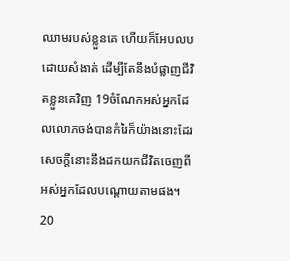ឈាមរបស់ខ្លួនគេ ហើយក៏អែបលបដោយសំងាត់ ដើម្បីតែនឹងបំផ្លាញជីវិតខ្លួនគេវិញ 19ចំណែកអស់អ្នកដែលលោភចង់បានកំរៃក៏យ៉ាងនោះដែរ សេចក្ដីនោះនឹងដកយកជីវិតចេញពីអស់អ្នកដែលបណ្តោយតាមផង។
20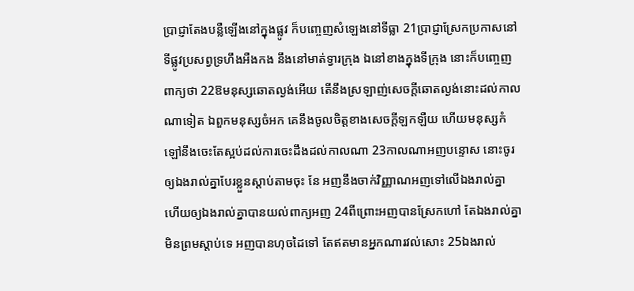ប្រាជ្ញាតែងបន្លឺឡើងនៅក្នុងផ្លូវ ក៏បញ្ចេញសំឡេងនៅទីធ្លា 21ប្រាជ្ញាស្រែកប្រកាសនៅទីផ្លូវប្រសព្វទ្រហឹងអឺងកង នឹងនៅមាត់ទ្វារក្រុង ឯនៅខាងក្នុងទីក្រុង នោះក៏បញ្ចេញពាក្យថា 22ឱមនុស្សឆោតល្ងង់អើយ តើនឹងស្រឡាញ់សេចក្ដីឆោតល្ងង់នោះដល់កាលណាទៀត ឯពួកមនុស្សចំអក គេនឹងចូលចិត្តខាងសេចក្ដីឡកឡឺយ ហើយមនុស្សកំឡៅនឹងចេះតែស្អប់ដល់ការចេះដឹងដល់កាលណា 23កាលណាអញបន្ទោស នោះចូរឲ្យឯងរាល់គ្នាបែរខ្លួនស្តាប់តាមចុះ នែ អញនឹងចាក់វិញ្ញាណអញទៅលើឯងរាល់គ្នា ហើយឲ្យឯងរាល់គ្នាបានយល់ពាក្យអញ 24ពីព្រោះអញបានស្រែកហៅ តែឯងរាល់គ្នាមិនព្រមស្តាប់ទេ អញបានហុចដៃទៅ តែឥតមានអ្នកណារវល់សោះ 25ឯងរាល់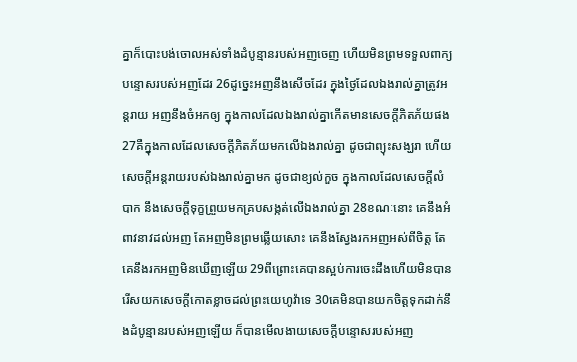គ្នាក៏បោះបង់ចោលអស់ទាំងដំបូន្មានរបស់អញចេញ ហើយមិនព្រមទទួលពាក្យបន្ទោសរបស់អញដែរ 26ដូច្នេះអញនឹងសើចដែរ ក្នុងថ្ងៃដែលឯងរាល់គ្នាត្រូវអន្តរាយ អញនឹងចំអកឲ្យ ក្នុងកាលដែលឯងរាល់គ្នាកើតមានសេចក្ដីភិតភ័យផង 27គឺក្នុងកាលដែលសេចក្ដីភិតភ័យមកលើឯងរាល់គ្នា ដូចជាព្យុះសង្ឃរា ហើយសេចក្ដីអន្តរាយរបស់ឯងរាល់គ្នាមក ដូចជាខ្យល់កួច ក្នុងកាលដែលសេចក្ដីលំបាក នឹងសេចក្ដីទុក្ខព្រួយមកគ្របសង្កត់លើឯងរាល់គ្នា 28ខណៈនោះ គេនឹងអំពាវនាវដល់អញ តែអញមិនព្រមឆ្លើយសោះ គេនឹងស្វែងរកអញអស់ពីចិត្ត តែគេនឹងរកអញមិនឃើញឡើយ 29ពីព្រោះគេបានស្អប់ការចេះដឹងហើយមិនបានរើសយកសេចក្ដីកោតខ្លាចដល់ព្រះយេហូវ៉ាទេ 30គេមិនបានយកចិត្តទុកដាក់នឹងដំបូន្មានរបស់អញឡើយ ក៏បានមើលងាយសេចក្ដីបន្ទោសរបស់អញ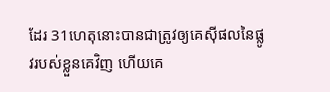ដែរ 31ហេតុនោះបានជាត្រូវឲ្យគេស៊ីផលនៃផ្លូវរបស់ខ្លួនគេវិញ ហើយគេ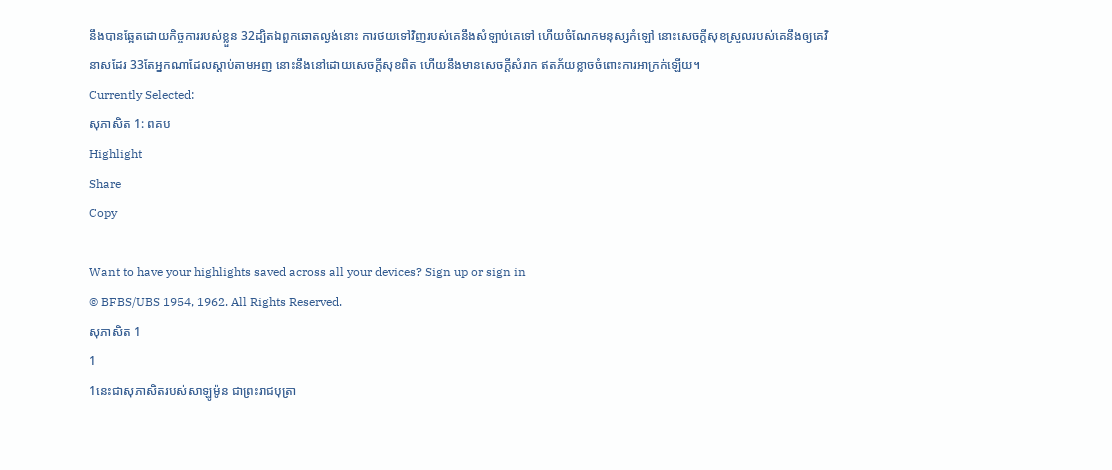នឹងបានឆ្អែតដោយកិច្ចការរបស់ខ្លួន 32ដ្បិតឯពួកឆោតល្ងង់នោះ ការថយទៅវិញរបស់គេនឹងសំឡាប់គេទៅ ហើយចំណែកមនុស្សកំឡៅ នោះសេចក្ដីសុខស្រួលរបស់គេនឹងឲ្យគេវិនាសដែរ 33តែអ្នកណាដែលស្តាប់តាមអញ នោះនឹងនៅដោយសេចក្ដីសុខពិត ហើយនឹងមានសេចក្ដីសំរាក ឥតភ័យខ្លាចចំពោះការអាក្រក់ឡើយ។
Currently Selected:
សុភាសិត 1: ពគប
Highlight
Share
Copy

Want to have your highlights saved across all your devices? Sign up or sign in
© BFBS/UBS 1954, 1962. All Rights Reserved.
សុភាសិត 1
1
1នេះជាសុភាសិតរបស់សាឡូម៉ូន ជាព្រះរាជបុត្រា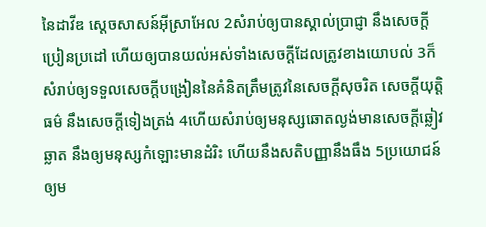នៃដាវីឌ ស្តេចសាសន៍អ៊ីស្រាអែល 2សំរាប់ឲ្យបានស្គាល់ប្រាជ្ញា នឹងសេចក្ដីប្រៀនប្រដៅ ហើយឲ្យបានយល់អស់ទាំងសេចក្ដីដែលត្រូវខាងយោបល់ 3ក៏សំរាប់ឲ្យទទួលសេចក្ដីបង្រៀននៃគំនិតត្រឹមត្រូវនៃសេចក្ដីសុចរិត សេចក្ដីយុត្តិធម៌ នឹងសេចក្ដីទៀងត្រង់ 4ហើយសំរាប់ឲ្យមនុស្សឆោតល្ងង់មានសេចក្ដីឆ្លៀវឆ្លាត នឹងឲ្យមនុស្សកំឡោះមានដំរិះ ហើយនឹងសតិបញ្ញានឹងធឹង 5ប្រយោជន៍ឲ្យម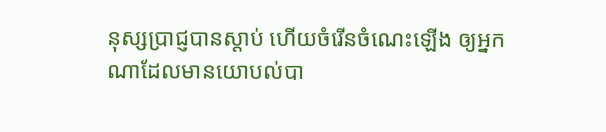នុស្សប្រាជ្ញបានស្តាប់ ហើយចំរើនចំណេះឡើង ឲ្យអ្នកណាដែលមានយោបល់បា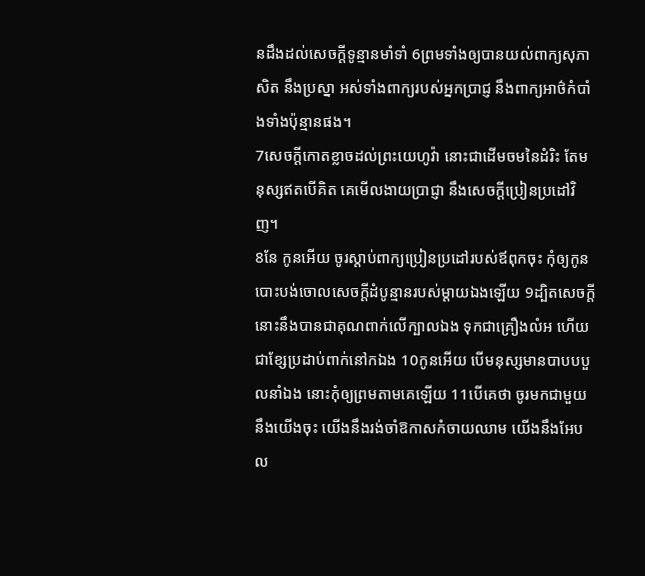នដឹងដល់សេចក្ដីទូន្មានមាំទាំ 6ព្រមទាំងឲ្យបានយល់ពាក្យសុភាសិត នឹងប្រស្នា អស់ទាំងពាក្យរបស់អ្នកប្រាជ្ញ នឹងពាក្យអាថ៌កំបាំងទាំងប៉ុន្មានផង។
7សេចក្ដីកោតខ្លាចដល់ព្រះយេហូវ៉ា នោះជាដើមចមនៃដំរិះ តែមនុស្សឥតបើគិត គេមើលងាយប្រាជ្ញា នឹងសេចក្ដីប្រៀនប្រដៅវិញ។
8នែ កូនអើយ ចូរស្តាប់ពាក្យប្រៀនប្រដៅរបស់ឪពុកចុះ កុំឲ្យកូនបោះបង់ចោលសេចក្ដីដំបូន្មានរបស់ម្តាយឯងឡើយ 9ដ្បិតសេចក្ដីនោះនឹងបានជាគុណពាក់លើក្បាលឯង ទុកជាគ្រឿងលំអ ហើយជាខ្សែប្រដាប់ពាក់នៅកឯង 10កូនអើយ បើមនុស្សមានបាបបបួលនាំឯង នោះកុំឲ្យព្រមតាមគេឡើយ 11បើគេថា ចូរមកជាមួយនឹងយើងចុះ យើងនឹងរង់ចាំឱកាសកំចាយឈាម យើងនឹងអែបល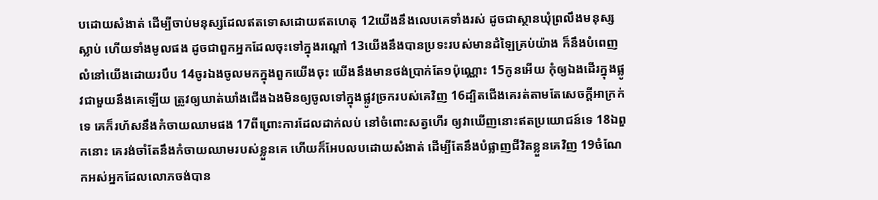បដោយសំងាត់ ដើម្បីចាប់មនុស្សដែលឥតទោសដោយឥតហេតុ 12យើងនឹងលេបគេទាំងរស់ ដូចជាស្ថានឃុំព្រលឹងមនុស្សស្លាប់ ហើយទាំងមូលផង ដូចជាពួកអ្នកដែលចុះទៅក្នុងរណ្តៅ 13យើងនឹងបានប្រទះរបស់មានដំឡៃគ្រប់យ៉ាង ក៏នឹងបំពេញលំនៅយើងដោយរបឹប 14ចូរឯងចូលមកក្នុងពួកយើងចុះ យើងនឹងមានថង់ប្រាក់តែ១ប៉ុណ្ណោះ 15កូនអើយ កុំឲ្យឯងដើរក្នុងផ្លូវជាមួយនឹងគេឡើយ ត្រូវឲ្យឃាត់ឃាំងជើងឯងមិនឲ្យចូលទៅក្នុងផ្លូវច្រករបស់គេវិញ 16ដ្បិតជើងគេរត់តាមតែសេចក្ដីអាក្រក់ទេ គេក៏រហ័សនឹងកំចាយឈាមផង 17ពីព្រោះការដែលដាក់លប់ នៅចំពោះសត្វហើរ ឲ្យវាឃើញនោះឥតប្រយោជន៍ទេ 18ឯពួកនោះ គេរង់ចាំតែនឹងកំចាយឈាមរបស់ខ្លួនគេ ហើយក៏អែបលបដោយសំងាត់ ដើម្បីតែនឹងបំផ្លាញជីវិតខ្លួនគេវិញ 19ចំណែកអស់អ្នកដែលលោភចង់បាន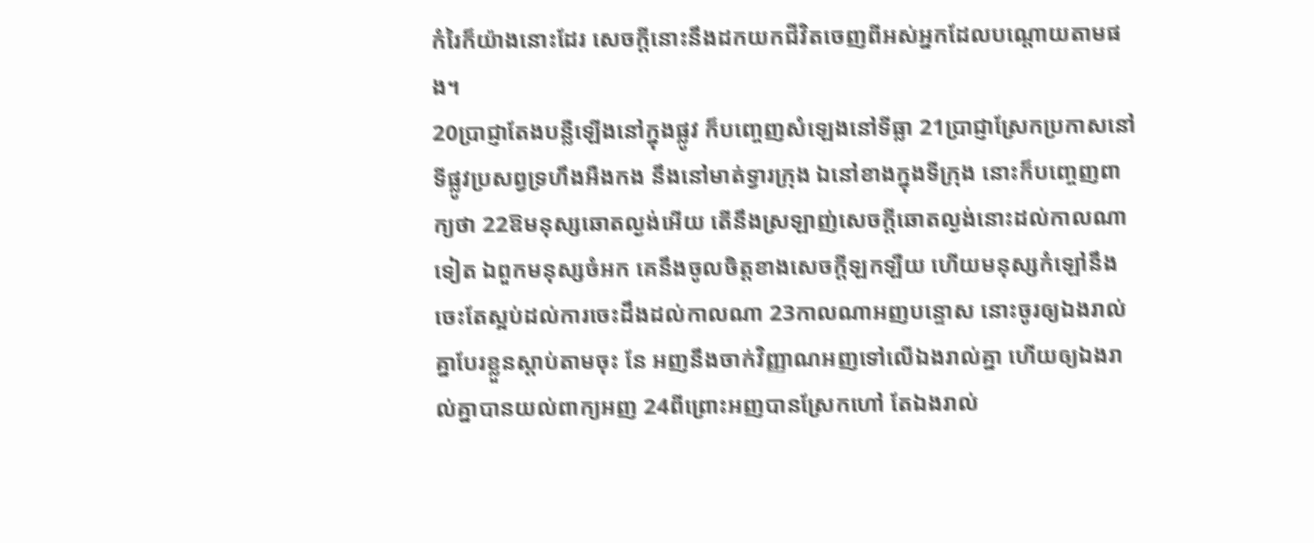កំរៃក៏យ៉ាងនោះដែរ សេចក្ដីនោះនឹងដកយកជីវិតចេញពីអស់អ្នកដែលបណ្តោយតាមផង។
20ប្រាជ្ញាតែងបន្លឺឡើងនៅក្នុងផ្លូវ ក៏បញ្ចេញសំឡេងនៅទីធ្លា 21ប្រាជ្ញាស្រែកប្រកាសនៅទីផ្លូវប្រសព្វទ្រហឹងអឺងកង នឹងនៅមាត់ទ្វារក្រុង ឯនៅខាងក្នុងទីក្រុង នោះក៏បញ្ចេញពាក្យថា 22ឱមនុស្សឆោតល្ងង់អើយ តើនឹងស្រឡាញ់សេចក្ដីឆោតល្ងង់នោះដល់កាលណាទៀត ឯពួកមនុស្សចំអក គេនឹងចូលចិត្តខាងសេចក្ដីឡកឡឺយ ហើយមនុស្សកំឡៅនឹងចេះតែស្អប់ដល់ការចេះដឹងដល់កាលណា 23កាលណាអញបន្ទោស នោះចូរឲ្យឯងរាល់គ្នាបែរខ្លួនស្តាប់តាមចុះ នែ អញនឹងចាក់វិញ្ញាណអញទៅលើឯងរាល់គ្នា ហើយឲ្យឯងរាល់គ្នាបានយល់ពាក្យអញ 24ពីព្រោះអញបានស្រែកហៅ តែឯងរាល់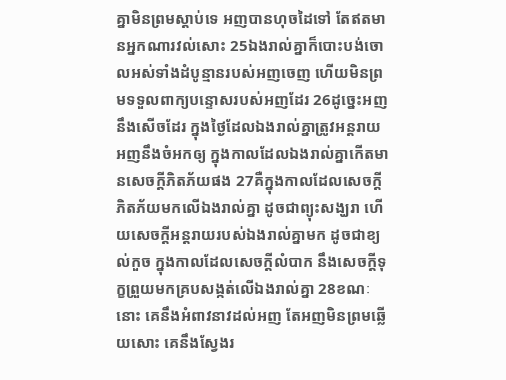គ្នាមិនព្រមស្តាប់ទេ អញបានហុចដៃទៅ តែឥតមានអ្នកណារវល់សោះ 25ឯងរាល់គ្នាក៏បោះបង់ចោលអស់ទាំងដំបូន្មានរបស់អញចេញ ហើយមិនព្រមទទួលពាក្យបន្ទោសរបស់អញដែរ 26ដូច្នេះអញនឹងសើចដែរ ក្នុងថ្ងៃដែលឯងរាល់គ្នាត្រូវអន្តរាយ អញនឹងចំអកឲ្យ ក្នុងកាលដែលឯងរាល់គ្នាកើតមានសេចក្ដីភិតភ័យផង 27គឺក្នុងកាលដែលសេចក្ដីភិតភ័យមកលើឯងរាល់គ្នា ដូចជាព្យុះសង្ឃរា ហើយសេចក្ដីអន្តរាយរបស់ឯងរាល់គ្នាមក ដូចជាខ្យល់កួច ក្នុងកាលដែលសេចក្ដីលំបាក នឹងសេចក្ដីទុក្ខព្រួយមកគ្របសង្កត់លើឯងរាល់គ្នា 28ខណៈនោះ គេនឹងអំពាវនាវដល់អញ តែអញមិនព្រមឆ្លើយសោះ គេនឹងស្វែងរ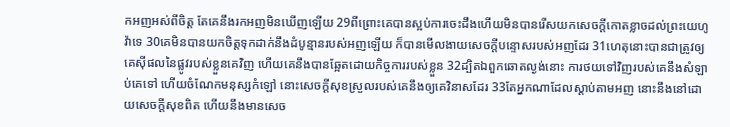កអញអស់ពីចិត្ត តែគេនឹងរកអញមិនឃើញឡើយ 29ពីព្រោះគេបានស្អប់ការចេះដឹងហើយមិនបានរើសយកសេចក្ដីកោតខ្លាចដល់ព្រះយេហូវ៉ាទេ 30គេមិនបានយកចិត្តទុកដាក់នឹងដំបូន្មានរបស់អញឡើយ ក៏បានមើលងាយសេចក្ដីបន្ទោសរបស់អញដែរ 31ហេតុនោះបានជាត្រូវឲ្យគេស៊ីផលនៃផ្លូវរបស់ខ្លួនគេវិញ ហើយគេនឹងបានឆ្អែតដោយកិច្ចការរបស់ខ្លួន 32ដ្បិតឯពួកឆោតល្ងង់នោះ ការថយទៅវិញរបស់គេនឹងសំឡាប់គេទៅ ហើយចំណែកមនុស្សកំឡៅ នោះសេចក្ដីសុខស្រួលរបស់គេនឹងឲ្យគេវិនាសដែរ 33តែអ្នកណាដែលស្តាប់តាមអញ នោះនឹងនៅដោយសេចក្ដីសុខពិត ហើយនឹងមានសេច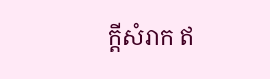ក្ដីសំរាក ឥ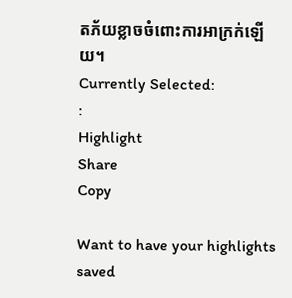តភ័យខ្លាចចំពោះការអាក្រក់ឡើយ។
Currently Selected:
:
Highlight
Share
Copy

Want to have your highlights saved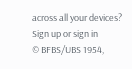across all your devices? Sign up or sign in
© BFBS/UBS 1954,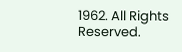1962. All Rights Reserved.